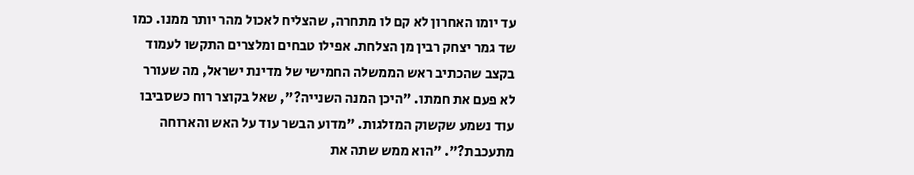עד יומו האחרון לא קם לו מתחרה, שהצליח לאכול מהר יותר ממנו. כמו שד גמר יצחק רבין מן הצלחת. אפילו טבחים ומלצרים התקשו לעמוד בקצב שהכתיב ראש הממשלה החמישי של מדינת ישראל, מה שעורר לא פעם את חמתו. "היכן המנה השנייה?", שאל בקוצר רוח כשסביבו עוד נשמע שקשוק המזלגות. "מדוע הבשר עוד על האש והארוחה מתעכבת?". "הוא ממש שתה את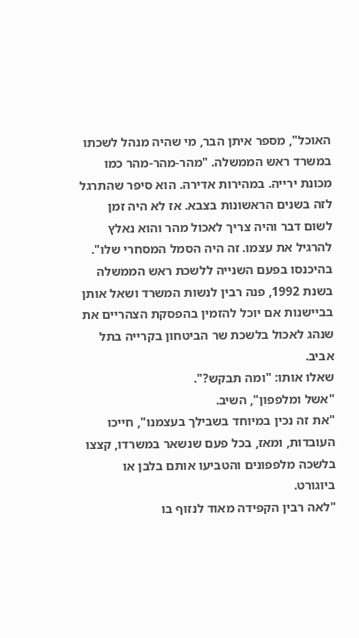האוכל", מספר איתן הבר, מי שהיה מנהל לשכתו במשרד ראש הממשלה. "מהר-מהר-מהר כמו מכונת ירייה. במהירות אדירה. הוא סיפר שהתרגל לזה בשנים הראשונות בצבא. אז לא היה זמן לשום דבר והיה צריך לאכול מהר והוא נאלץ להרגיל את עצמו. זה היה הסמל המסחרי שלו".
בהיכנסו בפעם השנייה ללשכת ראש הממשלה בשנת 1992, פנה רבין לנשות המשרד ושאל אותן בביישנות אם יוכל להזמין בהפסקת הצהריים את שנהג לאכול בלשכת שר הביטחון בקרייה בתל אביב.
שאלו אותו: "ומה תבקש?".
"אשל ומלפפון", השיב.
"את זה נכין במיוחד בשבילך בעצמנו", חייכו העובדות, ומאז, בכל פעם שנשאר במשרדו, קצצו בלשכה מלפפונים והטביעו אותם בלבן או ביוגורט.
"לאה רבין הקפידה מאוד לנזוף בו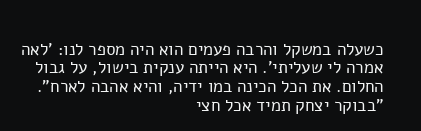כשעלה במשקל והרבה פעמים הוא היה מספר לנו: 'לאה אמרה לי שעליתי'. היא הייתה ענקית בישול, על גבול החלום. את הכל הכינה במו ידיה, והיא אהבה לארח".
"בבוקר יצחק תמיד אכל חצי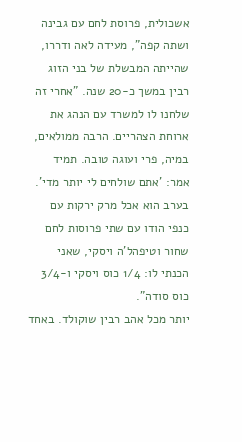אשכולית, פרוסת לחם עם גבינה ושתה קפה", מעידה לאה ודררו, שהייתה המבשלת של בני הזוג רבין במשך כ-20 שנה. "אחרי זה שלחנו לו למשרד עם הנהג את ארוחת הצהריים. הרבה ממולאים, במיה, פרי ועוגה טובה. תמיד אמר: 'אתם שולחים לי יותר מדי'. בערב הוא אכל מרק ירקות עם כנפי הודו עם שתי פרוסות לחם שחור וטיפהל'ה ויסקי, שאני הכנתי לו: 1/4 כוס ויסקי ו-3/4 כוס סודה".
יותר מכל אהב רבין שוקולד. באחד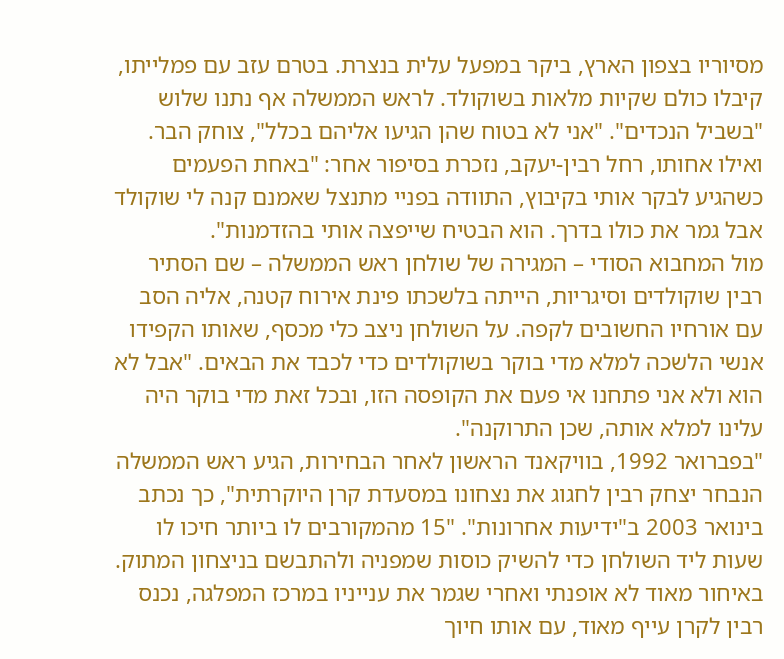מסיוריו בצפון הארץ, ביקר במפעל עלית בנצרת. בטרם עזב עם פמלייתו, קיבלו כולם שקיות מלאות בשוקולד. לראש הממשלה אף נתנו שלוש "בשביל הנכדים". "אני לא בטוח שהן הגיעו אליהם בכלל", צוחק הבר. ואילו אחותו, רחל רבין-יעקב, נזכרת בסיפור אחר: "באחת הפעמים כשהגיע לבקר אותי בקיבוץ, התוודה בפניי מתנצל שאמנם קנה לי שוקולד אבל גמר את כולו בדרך. הוא הבטיח שייפצה אותי בהזדמנות".
מול המחבוא הסודי – המגירה של שולחן ראש הממשלה – שם הסתיר רבין שוקולדים וסיגריות, הייתה בלשכתו פינת אירוח קטנה, אליה הסב עם אורחיו החשובים לקפה. על השולחן ניצב כלי מכסף, שאותו הקפידו אנשי הלשכה למלא מדי בוקר בשוקולדים כדי לכבד את הבאים. "אבל לא הוא ולא אני פתחנו אי פעם את הקופסה הזו, ובכל זאת מדי בוקר היה עלינו למלא אותה, שכן התרוקנה".
"בפברואר 1992, בוויקאנד הראשון לאחר הבחירות, הגיע ראש הממשלה הנבחר יצחק רבין לחגוג את נצחונו במסעדת קרן היוקרתית", כך נכתב בינואר 2003 ב"ידיעות אחרונות". "15 מהמקורבים לו ביותר חיכו לו שעות ליד השולחן כדי להשיק כוסות שמפניה ולהתבשם בניצחון המתוק. באיחור מאוד לא אופנתי ואחרי שגמר את ענייניו במרכז המפלגה, נכנס רבין לקרן עייף מאוד, עם אותו חיוך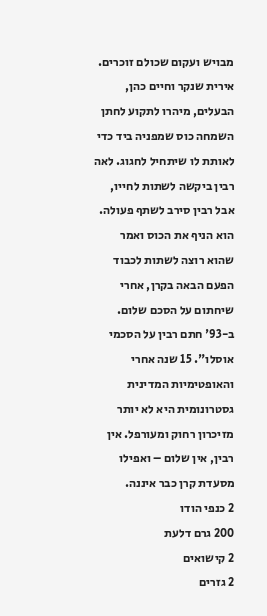מבויש ועקום שכולם זוכרים. אירית שנקר וחיים כהן, הבעלים, מיהרו לתקוע לחתן השמחה כוס שמפניה ביד כדי לאותת לו שיתחיל לחגוג. לאה רבין ביקשה לשתות לחייו, אבל רבין סירב לשתף פעולה. הוא הניף את הכוס ואמר שהוא רוצה לשתות לכבוד הפעם הבאה בקרן, אחרי שיחתום על הסכם שלום. ב-93' חתם רבין על הסכמי אוסלו". 15 שנה אחרי והאופטימיות המדינית גסטרונומית היא לא יותר מזיכרון רחוק ומעורפל. אין רבין, אין שלום – ואפילו מסעדת קרן כבר איננה.
2 כנפי הודו
200 גרם דלעת
2 קישואים
2 גזרים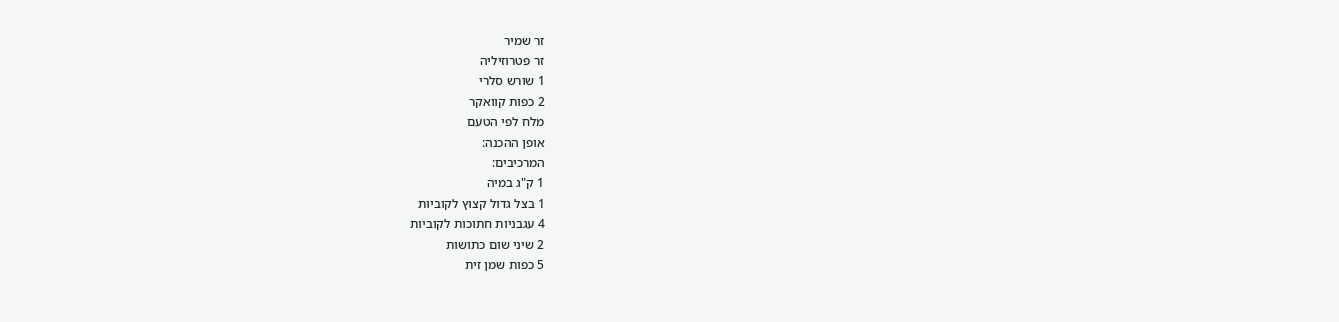זר שמיר
זר פטרוזיליה
1 שורש סלרי
2 כפות קוואקר
מלח לפי הטעם
אופן ההכנה:
המרכיבים:
1 ק"ג במיה
1 בצל גדול קצוץ לקוביות
4 עגבניות חתוכות לקוביות
2 שיני שום כתושות
5 כפות שמן זית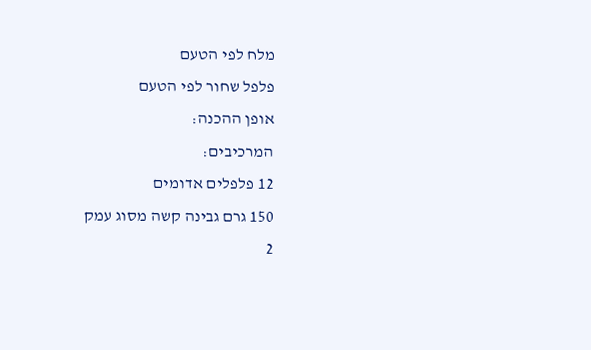מלח לפי הטעם
פלפל שחור לפי הטעם
אופן ההכנה:
המרכיבים:
12 פלפלים אדומים
150 גרם גבינה קשה מסוג עמק
2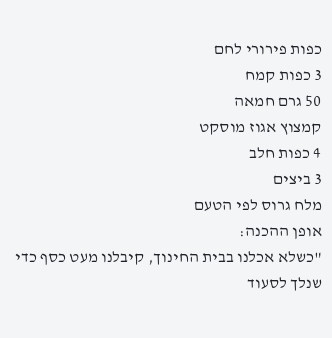כפות פירורי לחם
3 כפות קמח
50 גרם חמאה
קמצוץ אגוז מוסקט
4 כפות חלב
3 ביצים
מלח גרוס לפי הטעם
אופן ההכנה:
"כשלא אכלנו בבית החינוך, קיבלנו מעט כסף כדי שנלך לסעוד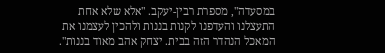במסעדה", מספרת רבין-יעקב. "אלא שלא אחת התעצלנו והעדפנו לקנות בננות ולהכין לעצמנו את המאכל הנהדר הזה בבית. יצחק אהב מאוד בננות".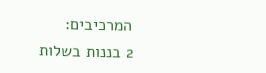המרכיבים:
2 בננות בשלות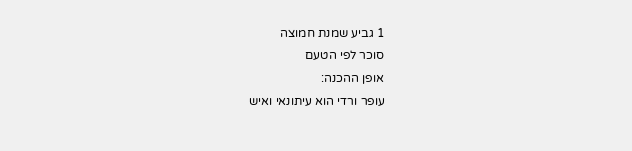1 גביע שמנת חמוצה
סוכר לפי הטעם
אופן ההכנה:
עופר ורדי הוא עיתונאי ואיש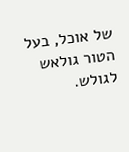של אוכל, בעל הטור גולאש לגולש.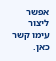אפשר ליצור עימו קשר כאן.